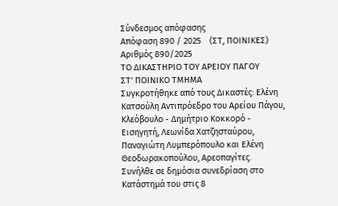Σύνδεσμος απόφασης
Απόφαση 890 / 2025    (ΣΤ, ΠΟΙΝΙΚΕΣ)
Αριθμός 890/2025
ΤΟ ΔΙΚΑΣΤΗΡΙΟ ΤΟΥ ΑΡΕΙΟΥ ΠΑΓΟΥ
ΣΤ' ΠΟΙΝΙΚΟ ΤΜΗΜΑ
Συγκροτήθηκε από τους Δικαστές: Ελένη Κατσούλη Αντιπρόεδρο του Αρείου Πάγου, Κλεόβουλο - Δημήτριο Κοκκορό - Εισηγητή, Λεωνίδα Χατζησταύρου, Παναγιώτη Λυμπερόπουλο και Ελένη Θεοδωρακοπούλου, Αρεοπαγίτες.
Συνήλθε σε δημόσια συνεδρίαση στο Κατάστημά του στις 8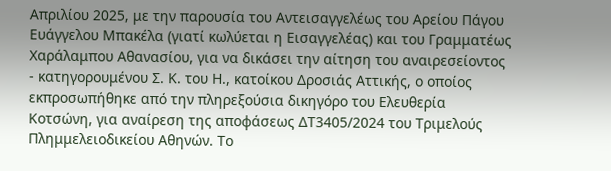Απριλίου 2025, με την παρουσία του Αντεισαγγελέως του Αρείου Πάγου Ευάγγελου Μπακέλα (γιατί κωλύεται η Εισαγγελέας) και του Γραμματέως Χαράλαμπου Αθανασίου, για να δικάσει την αίτηση του αναιρεσείοντος - κατηγορουμένου Σ. Κ. του Η., κατοίκου Δροσιάς Αττικής, ο οποίος εκπροσωπήθηκε από την πληρεξούσια δικηγόρο του Ελευθερία Κοτσώνη, για αναίρεση της αποφάσεως ΔΤ3405/2024 του Τριμελούς Πλημμελειοδικείου Αθηνών. Το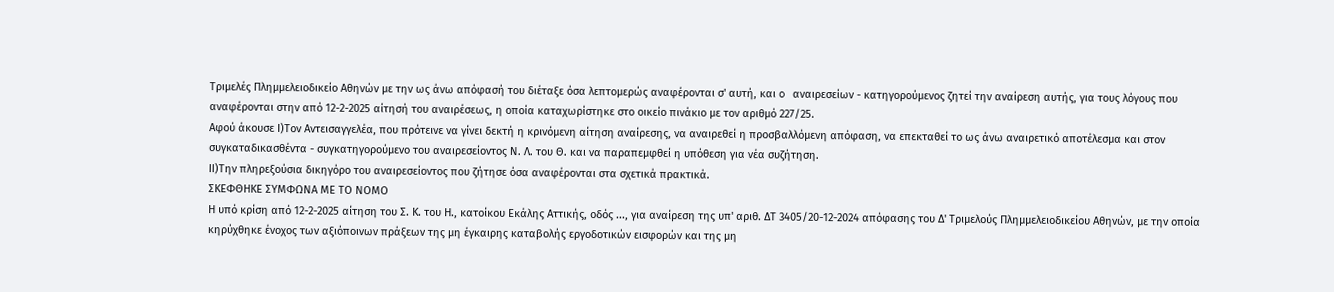Τριμελές Πλημμελειοδικείο Αθηνών με την ως άνω απόφασή του διέταξε όσα λεπτομερώς αναφέρονται σ' αυτή, και o αναιρεσείων - κατηγορούμενος ζητεί την αναίρεση αυτής, για τους λόγους που αναφέρονται στην από 12-2-2025 αίτησή του αναιρέσεως, η οποία καταχωρίστηκε στο οικείο πινάκιο με τον αριθμό 227/25.
Αφού άκουσε Ι)Τον Αντεισαγγελέα, που πρότεινε να γίνει δεκτή η κρινόμενη αίτηση αναίρεσης, να αναιρεθεί η προσβαλλόμενη απόφαση, να επεκταθεί το ως άνω αναιρετικό αποτέλεσμα και στον συγκαταδικασθέντα - συγκατηγορούμενο του αναιρεσείοντος Ν. Λ. του Θ. και να παραπεμφθεί η υπόθεση για νέα συζήτηση.
ΙΙ)Την πληρεξούσια δικηγόρο του αναιρεσείοντος που ζήτησε όσα αναφέρονται στα σχετικά πρακτικά.
ΣΚΕΦΘΗΚΕ ΣΥΜΦΩΝΑ ΜΕ ΤΟ ΝΟΜΟ
Η υπό κρίση από 12-2-2025 αίτηση του Σ. Κ. του Η., κατοίκου Εκάλης Αττικής, οδός ..., για αναίρεση της υπ' αριθ. ΔΤ 3405/20-12-2024 απόφασης του Δ' Τριμελούς Πλημμελειοδικείου Αθηνών, με την οποία κηρύχθηκε ένοχος των αξιόποινων πράξεων της μη έγκαιρης καταβολής εργοδοτικών εισφορών και της μη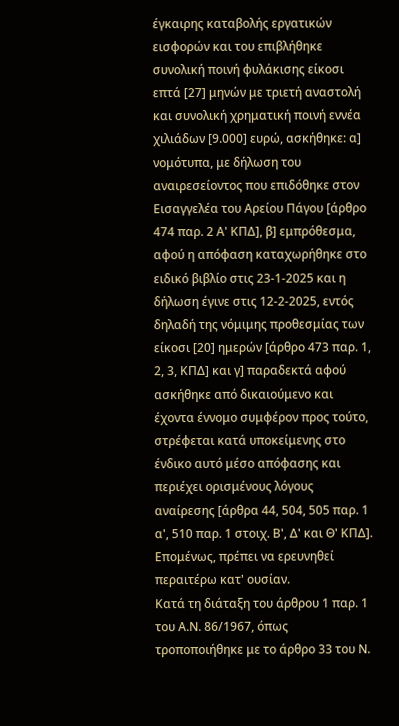έγκαιρης καταβολής εργατικών εισφορών και του επιβλήθηκε συνολική ποινή φυλάκισης είκοσι επτά [27] μηνών με τριετή αναστολή και συνολική χρηματική ποινή εννέα χιλιάδων [9.000] ευρώ, ασκήθηκε: α] νομότυπα, με δήλωση του αναιρεσείοντος που επιδόθηκε στον Εισαγγελέα του Αρείου Πάγου [άρθρο 474 παρ. 2 Α' ΚΠΔ], β] εμπρόθεσμα, αφού η απόφαση καταχωρήθηκε στο ειδικό βιβλίο στις 23-1-2025 και η δήλωση έγινε στις 12-2-2025, εντός δηλαδή της νόμιμης προθεσμίας των είκοσι [20] ημερών [άρθρο 473 παρ. 1, 2, 3, ΚΠΔ] και γ] παραδεκτά αφού ασκήθηκε από δικαιούμενο και έχοντα έννομο συμφέρον προς τούτο, στρέφεται κατά υποκείμενης στο ένδικο αυτό μέσο απόφασης και περιέχει ορισμένους λόγους αναίρεσης [άρθρα 44, 504, 505 παρ. 1 α', 510 παρ. 1 στοιχ. Β', Δ' και Θ' ΚΠΔ]. Επομένως, πρέπει να ερευνηθεί περαιτέρω κατ' ουσίαν.
Κατά τη διάταξη του άρθρου 1 παρ. 1 του Α.Ν. 86/1967, όπως τροποποιήθηκε με το άρθρο 33 του Ν.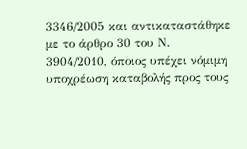3346/2005 και αντικαταστάθηκε με το άρθρο 30 του Ν. 3904/2010, όποιος υπέχει νόμιμη υποχρέωση καταβολής προς τους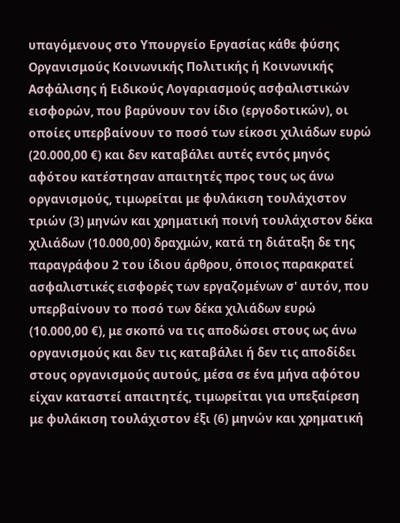υπαγόμενους στο Υπουργείο Εργασίας κάθε φύσης Οργανισμούς Κοινωνικής Πολιτικής ή Κοινωνικής Ασφάλισης ή Ειδικούς Λογαριασμούς ασφαλιστικών εισφορών, που βαρύνουν τον ίδιο (εργοδοτικών), οι οποίες υπερβαίνουν το ποσό των είκοσι χιλιάδων ευρώ (20.000,00 €) και δεν καταβάλει αυτές εντός μηνός αφότου κατέστησαν απαιτητές προς τους ως άνω οργανισμούς, τιμωρείται με φυλάκιση τουλάχιστον τριών (3) μηνών και χρηματική ποινή τουλάχιστον δέκα χιλιάδων (10.000,00) δραχμών, κατά τη διάταξη δε της παραγράφου 2 του ίδιου άρθρου, όποιος παρακρατεί ασφαλιστικές εισφορές των εργαζομένων σ' αυτόν, που υπερβαίνουν το ποσό των δέκα χιλιάδων ευρώ (10.000,00 €), με σκοπό να τις αποδώσει στους ως άνω οργανισμούς και δεν τις καταβάλει ή δεν τις αποδίδει στους οργανισμούς αυτούς, μέσα σε ένα μήνα αφότου είχαν καταστεί απαιτητές, τιμωρείται για υπεξαίρεση με φυλάκιση τουλάχιστον έξι (6) μηνών και χρηματική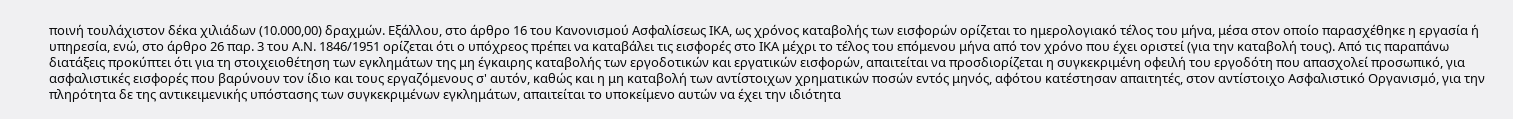ποινή τουλάχιστον δέκα χιλιάδων (10.000,00) δραχμών. Εξάλλου, στο άρθρο 16 του Κανονισμού Ασφαλίσεως ΙΚΑ, ως χρόνος καταβολής των εισφορών ορίζεται το ημερολογιακό τέλος του μήνα, μέσα στον οποίο παρασχέθηκε η εργασία ή υπηρεσία, ενώ, στο άρθρο 26 παρ. 3 του Α.Ν. 1846/1951 ορίζεται ότι ο υπόχρεος πρέπει να καταβάλει τις εισφορές στο ΙΚΑ μέχρι το τέλος του επόμενου μήνα από τον χρόνο που έχει οριστεί (για την καταβολή τους). Από τις παραπάνω διατάξεις προκύπτει ότι για τη στοιχειοθέτηση των εγκλημάτων της μη έγκαιρης καταβολής των εργοδοτικών και εργατικών εισφορών, απαιτείται να προσδιορίζεται η συγκεκριμένη οφειλή του εργοδότη που απασχολεί προσωπικό, για ασφαλιστικές εισφορές που βαρύνουν τον ίδιο και τους εργαζόμενους σ' αυτόν, καθώς και η μη καταβολή των αντίστοιχων χρηματικών ποσών εντός μηνός, αφότου κατέστησαν απαιτητές, στον αντίστοιχο Ασφαλιστικό Οργανισμό, για την πληρότητα δε της αντικειμενικής υπόστασης των συγκεκριμένων εγκλημάτων, απαιτείται το υποκείμενο αυτών να έχει την ιδιότητα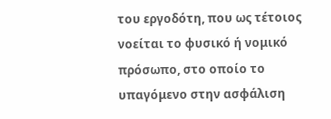του εργοδότη, που ως τέτοιος νοείται το φυσικό ή νομικό πρόσωπο, στο οποίο το υπαγόμενο στην ασφάλιση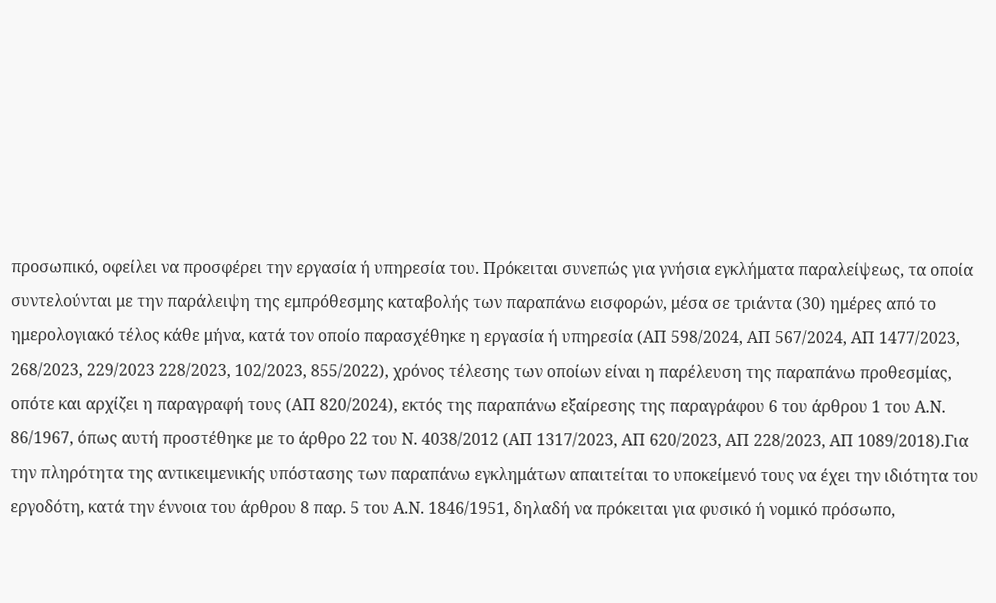προσωπικό, οφείλει να προσφέρει την εργασία ή υπηρεσία του. Πρόκειται συνεπώς για γνήσια εγκλήματα παραλείψεως, τα οποία συντελούνται με την παράλειψη της εμπρόθεσμης καταβολής των παραπάνω εισφορών, μέσα σε τριάντα (30) ημέρες από το ημερολογιακό τέλος κάθε μήνα, κατά τον οποίο παρασχέθηκε η εργασία ή υπηρεσία (ΑΠ 598/2024, ΑΠ 567/2024, ΑΠ 1477/2023, 268/2023, 229/2023 228/2023, 102/2023, 855/2022), χρόνος τέλεσης των οποίων είναι η παρέλευση της παραπάνω προθεσμίας, οπότε και αρχίζει η παραγραφή τους (ΑΠ 820/2024), εκτός της παραπάνω εξαίρεσης της παραγράφου 6 του άρθρου 1 του Α.Ν. 86/1967, όπως αυτή προστέθηκε με το άρθρο 22 του Ν. 4038/2012 (ΑΠ 1317/2023, ΑΠ 620/2023, ΑΠ 228/2023, ΑΠ 1089/2018).Για την πληρότητα της αντικειμενικής υπόστασης των παραπάνω εγκλημάτων απαιτείται το υποκείμενό τους να έχει την ιδιότητα του εργοδότη, κατά την έννοια του άρθρου 8 παρ. 5 του Α.Ν. 1846/1951, δηλαδή να πρόκειται για φυσικό ή νομικό πρόσωπο,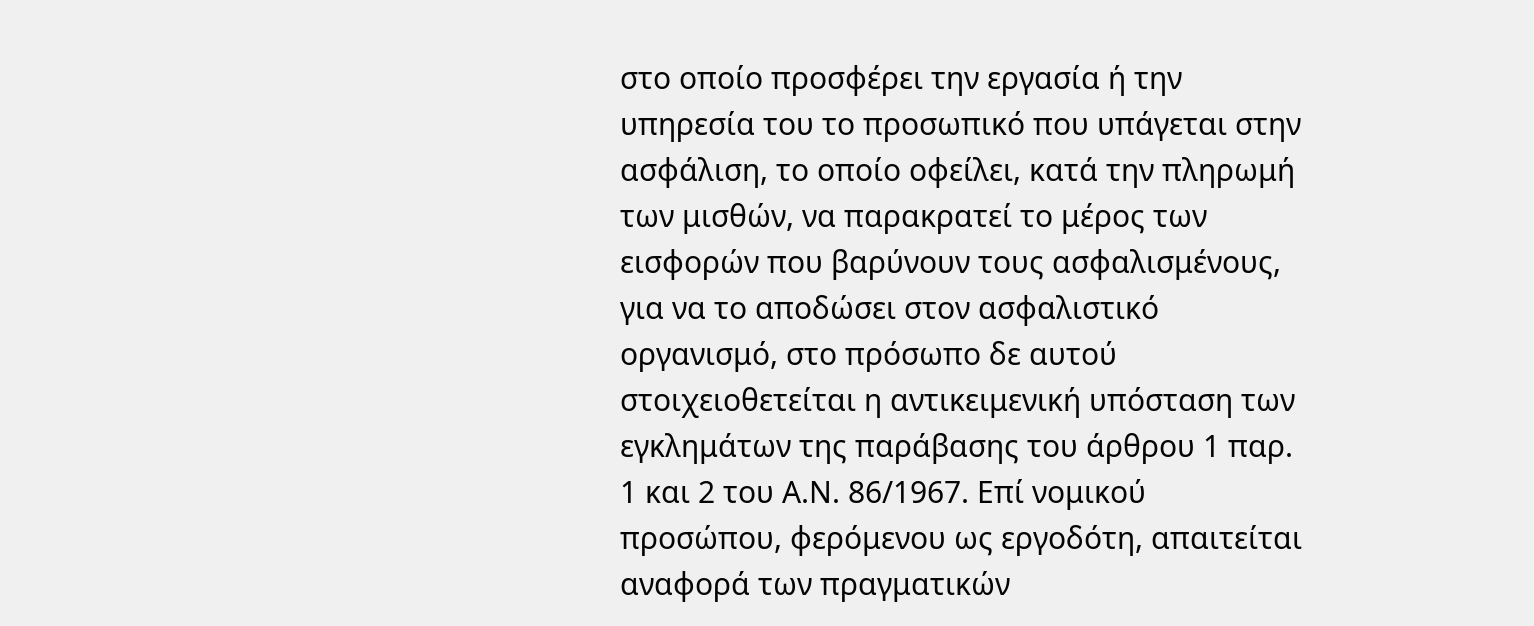στο οποίο προσφέρει την εργασία ή την υπηρεσία του το προσωπικό που υπάγεται στην ασφάλιση, το οποίο οφείλει, κατά την πληρωμή των μισθών, να παρακρατεί το μέρος των εισφορών που βαρύνουν τους ασφαλισμένους, για να το αποδώσει στον ασφαλιστικό οργανισμό, στο πρόσωπο δε αυτού στοιχειοθετείται η αντικειμενική υπόσταση των εγκλημάτων της παράβασης του άρθρου 1 παρ. 1 και 2 του Α.Ν. 86/1967. Επί νομικού προσώπου, φερόμενου ως εργοδότη, απαιτείται αναφορά των πραγματικών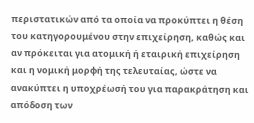περιστατικών από τα οποία να προκύπτει η θέση του κατηγορουμένου στην επιχείρηση, καθώς και αν πρόκειται για ατομική ή εταιρική επιχείρηση και η νομική μορφή της τελευταίας, ώστε να ανακύπτει η υποχρέωσή του για παρακράτηση και απόδοση των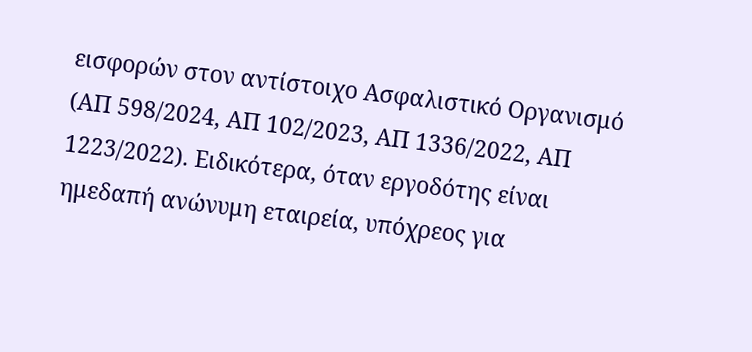εισφορών στον αντίστοιχο Ασφαλιστικό Οργανισμό (ΑΠ 598/2024, ΑΠ 102/2023, ΑΠ 1336/2022, ΑΠ 1223/2022). Ειδικότερα, όταν εργοδότης είναι ημεδαπή ανώνυμη εταιρεία, υπόχρεος για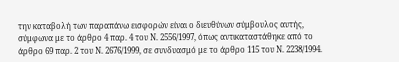την καταβολή των παραπάνω εισφορών είναι ο διευθύνων σύμβουλος αυτής, σύμφωνα με το άρθρο 4 παρ. 4 του Ν. 2556/1997, όπως αντικαταστάθηκε από το άρθρο 69 παρ. 2 του Ν. 2676/1999, σε συνδυασμό με το άρθρο 115 του Ν. 2238/1994.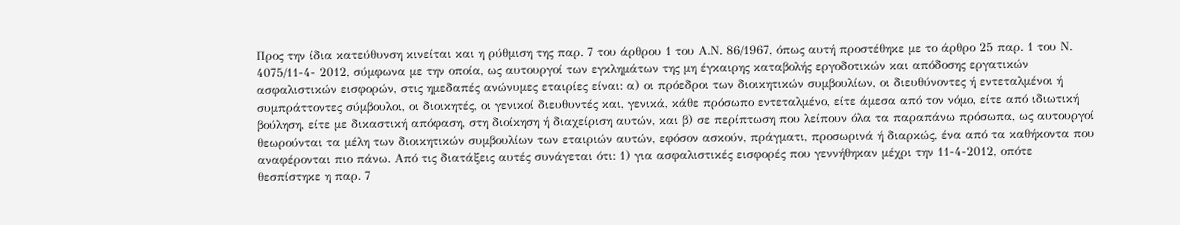Προς την ίδια κατεύθυνση κινείται και η ρύθμιση της παρ. 7 του άρθρου 1 του Α.Ν. 86/1967, όπως αυτή προστέθηκε με το άρθρο 25 παρ. 1 του Ν. 4075/11-4- 2012, σύμφωνα με την οποία, ως αυτουργοί των εγκλημάτων της μη έγκαιρης καταβολής εργοδοτικών και απόδοσης εργατικών ασφαλιστικών εισφορών, στις ημεδαπές ανώνυμες εταιρίες είναι: α) οι πρόεδροι των διοικητικών συμβουλίων, οι διευθύνοντες ή εντεταλμένοι ή συμπράττοντες σύμβουλοι, οι διοικητές, οι γενικοί διευθυντές και, γενικά, κάθε πρόσωπο εντεταλμένο, είτε άμεσα από τον νόμο, είτε από ιδιωτική βούληση, είτε με δικαστική απόφαση, στη διοίκηση ή διαχείριση αυτών, και β) σε περίπτωση που λείπουν όλα τα παραπάνω πρόσωπα, ως αυτουργοί θεωρούνται τα μέλη των διοικητικών συμβουλίων των εταιριών αυτών, εφόσον ασκούν, πράγματι, προσωρινά ή διαρκώς, ένα από τα καθήκοντα που αναφέρονται πιο πάνω. Από τις διατάξεις αυτές συνάγεται ότι: 1) για ασφαλιστικές εισφορές που γεννήθηκαν μέχρι την 11-4-2012, οπότε θεσπίστηκε η παρ. 7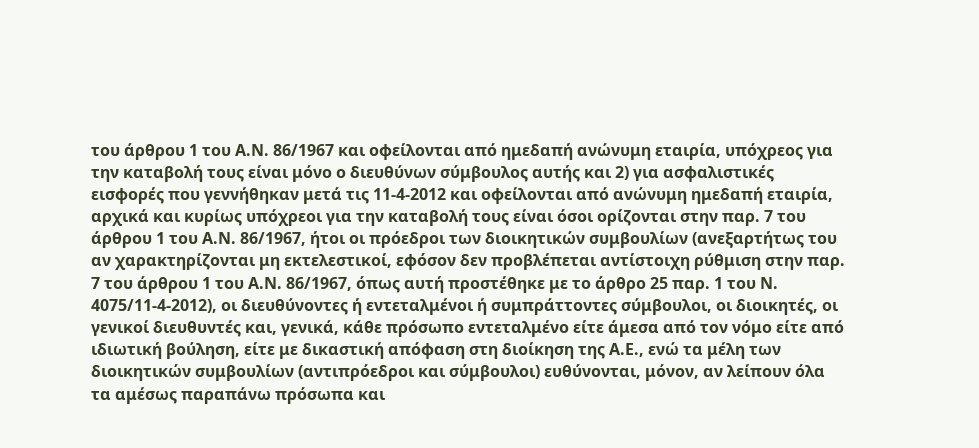του άρθρου 1 του Α.Ν. 86/1967 και οφείλονται από ημεδαπή ανώνυμη εταιρία, υπόχρεος για την καταβολή τους είναι μόνο ο διευθύνων σύμβουλος αυτής και 2) για ασφαλιστικές εισφορές που γεννήθηκαν μετά τις 11-4-2012 και οφείλονται από ανώνυμη ημεδαπή εταιρία, αρχικά και κυρίως υπόχρεοι για την καταβολή τους είναι όσοι ορίζονται στην παρ. 7 του άρθρου 1 του Α.Ν. 86/1967, ήτοι οι πρόεδροι των διοικητικών συμβουλίων (ανεξαρτήτως του αν χαρακτηρίζονται μη εκτελεστικοί, εφόσον δεν προβλέπεται αντίστοιχη ρύθμιση στην παρ. 7 του άρθρου 1 του Α.Ν. 86/1967, όπως αυτή προστέθηκε με το άρθρο 25 παρ. 1 του Ν. 4075/11-4-2012), οι διευθύνοντες ή εντεταλμένοι ή συμπράττοντες σύμβουλοι, οι διοικητές, οι γενικοί διευθυντές και, γενικά, κάθε πρόσωπο εντεταλμένο είτε άμεσα από τον νόμο είτε από ιδιωτική βούληση, είτε με δικαστική απόφαση στη διοίκηση της Α.Ε., ενώ τα μέλη των διοικητικών συμβουλίων (αντιπρόεδροι και σύμβουλοι) ευθύνονται, μόνον, αν λείπουν όλα τα αμέσως παραπάνω πρόσωπα και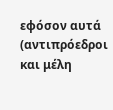εφόσον αυτά (αντιπρόεδροι και μέλη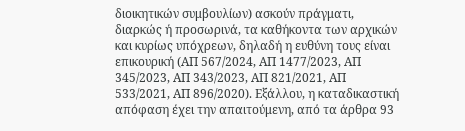διοικητικών συμβουλίων) ασκούν πράγματι, διαρκώς ή προσωρινά, τα καθήκοντα των αρχικών και κυρίως υπόχρεων, δηλαδή η ευθύνη τους είναι επικουρική (ΑΠ 567/2024, ΑΠ 1477/2023, ΑΠ 345/2023, ΑΠ 343/2023, ΑΠ 821/2021, ΑΠ 533/2021, ΑΠ 896/2020). Εξάλλου, η καταδικαστική απόφαση έχει την απαιτούμενη, από τα άρθρα 93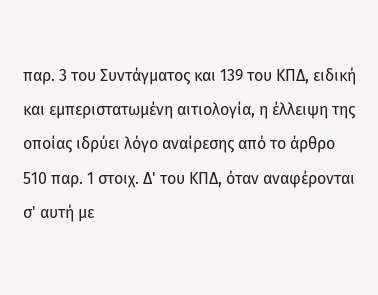παρ. 3 του Συντάγματος και 139 του ΚΠΔ, ειδική και εμπεριστατωμένη αιτιολογία, η έλλειψη της οποίας ιδρύει λόγο αναίρεσης από το άρθρο 510 παρ. 1 στοιχ. Δ' του ΚΠΔ, όταν αναφέρονται σ' αυτή με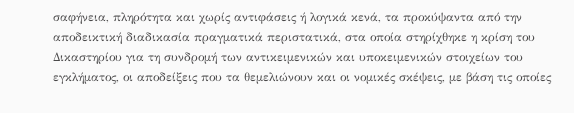σαφήνεια, πληρότητα και χωρίς αντιφάσεις ή λογικά κενά, τα προκύψαντα από την αποδεικτική διαδικασία πραγματικά περιστατικά, στα οποία στηρίχθηκε η κρίση του Δικαστηρίου για τη συνδρομή των αντικειμενικών και υποκειμενικών στοιχείων του εγκλήματος, οι αποδείξεις που τα θεμελιώνουν και οι νομικές σκέψεις, με βάση τις οποίες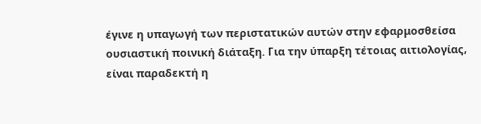έγινε η υπαγωγή των περιστατικών αυτών στην εφαρμοσθείσα ουσιαστική ποινική διάταξη. Για την ύπαρξη τέτοιας αιτιολογίας, είναι παραδεκτή η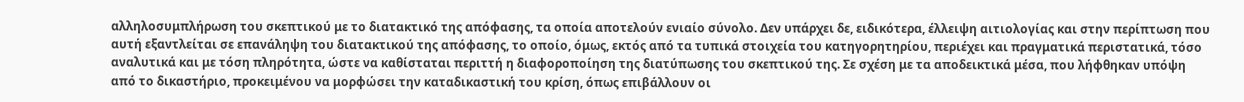αλληλοσυμπλήρωση του σκεπτικού με το διατακτικό της απόφασης, τα οποία αποτελούν ενιαίο σύνολο. Δεν υπάρχει δε, ειδικότερα, έλλειψη αιτιολογίας και στην περίπτωση που αυτή εξαντλείται σε επανάληψη του διατακτικού της απόφασης, το οποίο, όμως, εκτός από τα τυπικά στοιχεία του κατηγορητηρίου, περιέχει και πραγματικά περιστατικά, τόσο αναλυτικά και με τόση πληρότητα, ώστε να καθίσταται περιττή η διαφοροποίηση της διατύπωσης του σκεπτικού της. Σε σχέση με τα αποδεικτικά μέσα, που λήφθηκαν υπόψη από το δικαστήριο, προκειμένου να μορφώσει την καταδικαστική του κρίση, όπως επιβάλλουν οι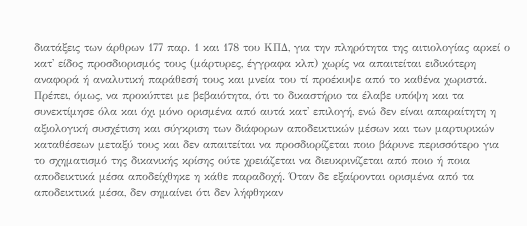διατάξεις των άρθρων 177 παρ. 1 και 178 του ΚΠΔ, για την πληρότητα της αιτιολογίας αρκεί ο κατ' είδος προσδιορισμός τους (μάρτυρες, έγγραφα κλπ) χωρίς να απαιτείται ειδικότερη αναφορά ή αναλυτική παράθεσή τους και μνεία του τί προέκυψε από το καθένα χωριστά. Πρέπει, όμως, να προκύπτει με βεβαιότητα, ότι το δικαστήριο τα έλαβε υπόψη και τα συνεκτίμησε όλα και όχι μόνο ορισμένα από αυτά κατ' επιλογή, ενώ δεν είναι απαραίτητη η αξιολογική συσχέτιση και σύγκριση των διάφορων αποδεικτικών μέσων και των μαρτυρικών καταθέσεων μεταξύ τους και δεν απαιτείται να προσδιορίζεται ποιο βάρυνε περισσότερο για το σχηματισμό της δικανικής κρίσης ούτε χρειάζεται να διευκρινίζεται από ποιο ή ποια αποδεικτικά μέσα αποδείχθηκε η κάθε παραδοχή. Όταν δε εξαίρονται ορισμένα από τα αποδεικτικά μέσα, δεν σημαίνει ότι δεν λήφθηκαν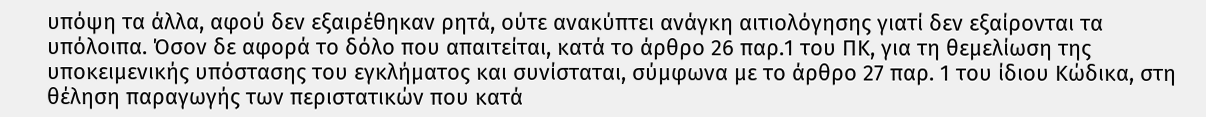υπόψη τα άλλα, αφού δεν εξαιρέθηκαν ρητά, ούτε ανακύπτει ανάγκη αιτιολόγησης γιατί δεν εξαίρονται τα υπόλοιπα. Όσον δε αφορά το δόλο που απαιτείται, κατά το άρθρο 26 παρ.1 του ΠΚ, για τη θεμελίωση της υποκειμενικής υπόστασης του εγκλήματος και συνίσταται, σύμφωνα με το άρθρο 27 παρ. 1 του ίδιου Κώδικα, στη θέληση παραγωγής των περιστατικών που κατά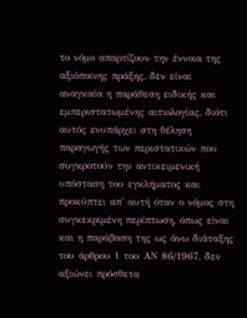το νόμο απαρτίζουν την έννοια της αξιόποινης πράξης, δεν είναι αναγκαία η παράθεση ειδικής και εμπεριστατωμένης αιτιολογίας, διότι αυτός ενυπάρχει στη θέληση παραγωγής των περιστατικών που συγκροτούν την αντικειμενική υπόσταση του εγκλήματος και προκύπτει απ' αυτή όταν ο νόμος στη συγκεκριμένη περίπτωση, όπως είναι και η παράβαση της ως άνω διάταξης του άρθρου 1 του ΑΝ 86/1967, δεν αξιώνει πρόσθετα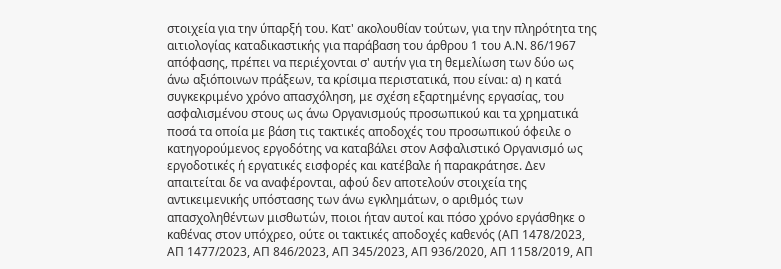στοιχεία για την ύπαρξή του. Κατ' ακολουθίαν τούτων, για την πληρότητα της αιτιολογίας καταδικαστικής για παράβαση του άρθρου 1 του Α.Ν. 86/1967 απόφασης, πρέπει να περιέχονται σ' αυτήν για τη θεμελίωση των δύο ως άνω αξιόποινων πράξεων, τα κρίσιμα περιστατικά, που είναι: α) η κατά συγκεκριμένο χρόνο απασχόληση, με σχέση εξαρτημένης εργασίας, του ασφαλισμένου στους ως άνω Οργανισμούς προσωπικού και τα χρηματικά ποσά τα οποία με βάση τις τακτικές αποδοχές του προσωπικού όφειλε ο κατηγορούμενος εργοδότης να καταβάλει στον Ασφαλιστικό Οργανισμό ως εργοδοτικές ή εργατικές εισφορές και κατέβαλε ή παρακράτησε. Δεν απαιτείται δε να αναφέρονται, αφού δεν αποτελούν στοιχεία της αντικειμενικής υπόστασης των άνω εγκλημάτων, ο αριθμός των απασχοληθέντων μισθωτών, ποιοι ήταν αυτοί και πόσο χρόνο εργάσθηκε ο καθένας στον υπόχρεο, ούτε οι τακτικές αποδοχές καθενός (ΑΠ 1478/2023, ΑΠ 1477/2023, ΑΠ 846/2023, ΑΠ 345/2023, ΑΠ 936/2020, ΑΠ 1158/2019, ΑΠ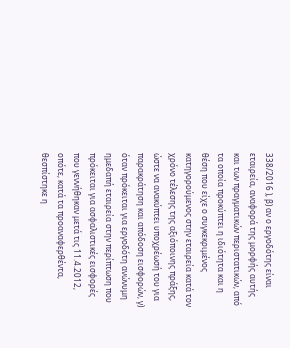338/2016 ), β) αν ο εργοδότης είναι εταιρεία, αναφορά της μορφής αυτής και των πραγματικών περιστατικών, από τα οποία προκύπτει η ιδιότητα και η θέση που είχε ο συγκεκριμένος κατηγορούμενος στην εταιρεία κατά τον χρόνο τέλεσης της αξιόποινης πράξης, ώστε να ανακύπτει υποχρέωσή του για παρακράτηση και απόδοση εισφορών, γ) όταν πρόκειται για εργοδότη ανώνυμη ημεδαπή εταιρεία στην περίπτωση που πρόκειται για ασφαλιστικές εισφορές που γεννήθηκαν μετά τις 11.4.2012, οπότε, κατά τα προαναφερθέντα, θεσπίστηκε η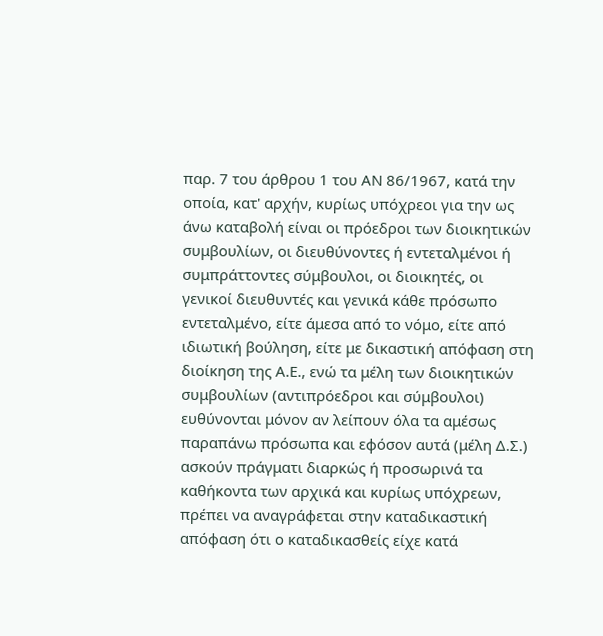παρ. 7 του άρθρου 1 του ΑΝ 86/1967, κατά την οποία, κατ' αρχήν, κυρίως υπόχρεοι για την ως άνω καταβολή είναι οι πρόεδροι των διοικητικών συμβουλίων, οι διευθύνοντες ή εντεταλμένοι ή συμπράττοντες σύμβουλοι, οι διοικητές, οι γενικοί διευθυντές και γενικά κάθε πρόσωπο εντεταλμένο, είτε άμεσα από το νόμο, είτε από ιδιωτική βούληση, είτε με δικαστική απόφαση στη διοίκηση της Α.Ε., ενώ τα μέλη των διοικητικών συμβουλίων (αντιπρόεδροι και σύμβουλοι) ευθύνονται μόνον αν λείπουν όλα τα αμέσως παραπάνω πρόσωπα και εφόσον αυτά (μέλη Δ.Σ.) ασκούν πράγματι διαρκώς ή προσωρινά τα καθήκοντα των αρχικά και κυρίως υπόχρεων, πρέπει να αναγράφεται στην καταδικαστική απόφαση ότι ο καταδικασθείς είχε κατά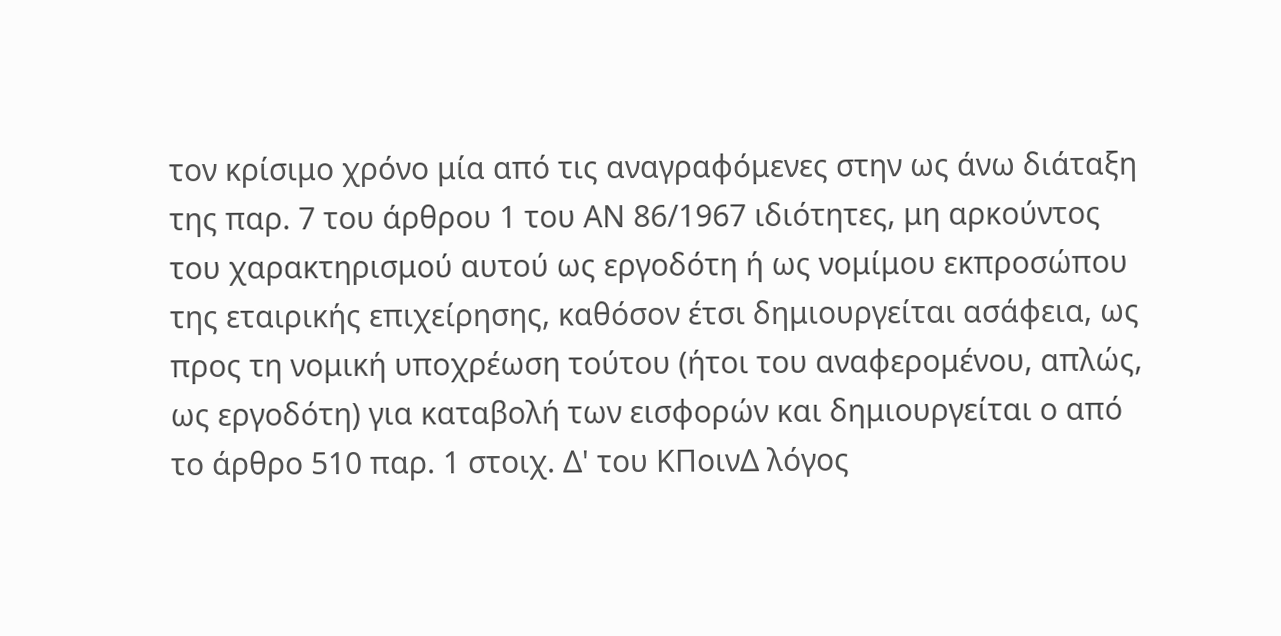τον κρίσιμο χρόνο μία από τις αναγραφόμενες στην ως άνω διάταξη της παρ. 7 του άρθρου 1 του ΑΝ 86/1967 ιδιότητες, μη αρκούντος του χαρακτηρισμού αυτού ως εργοδότη ή ως νομίμου εκπροσώπου της εταιρικής επιχείρησης, καθόσον έτσι δημιουργείται ασάφεια, ως προς τη νομική υποχρέωση τούτου (ήτοι του αναφερομένου, απλώς, ως εργοδότη) για καταβολή των εισφορών και δημιουργείται ο από το άρθρο 510 παρ. 1 στοιχ. Δ' του ΚΠοινΔ λόγος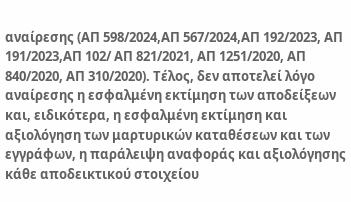αναίρεσης (ΑΠ 598/2024,ΑΠ 567/2024,ΑΠ 192/2023, ΑΠ 191/2023,ΑΠ 102/ ΑΠ 821/2021, ΑΠ 1251/2020, ΑΠ 840/2020, ΑΠ 310/2020). Τέλος, δεν αποτελεί λόγο αναίρεσης η εσφαλμένη εκτίμηση των αποδείξεων και, ειδικότερα, η εσφαλμένη εκτίμηση και αξιολόγηση των μαρτυρικών καταθέσεων και των εγγράφων, η παράλειψη αναφοράς και αξιολόγησης κάθε αποδεικτικού στοιχείου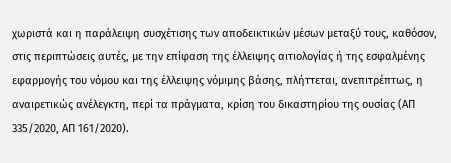χωριστά και η παράλειψη συσχέτισης των αποδεικτικών μέσων μεταξύ τους, καθόσον, στις περιπτώσεις αυτές, με την επίφαση της έλλειψης αιτιολογίας ή της εσφαλμένης εφαρμογής του νόμου και της έλλειψης νόμιμης βάσης, πλήττεται, ανεπιτρέπτως, η αναιρετικώς ανέλεγκτη, περί τα πράγματα, κρίση του δικαστηρίου της ουσίας (ΑΠ 335/2020, ΑΠ 161/2020).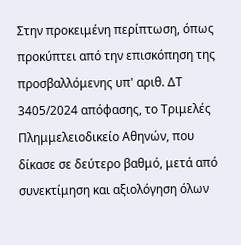Στην προκειμένη περίπτωση, όπως προκύπτει από την επισκόπηση της προσβαλλόμενης υπ' αριθ. ΔΤ 3405/2024 απόφασης, το Τριμελές Πλημμελειοδικείο Αθηνών, που δίκασε σε δεύτερο βαθμό, μετά από συνεκτίμηση και αξιολόγηση όλων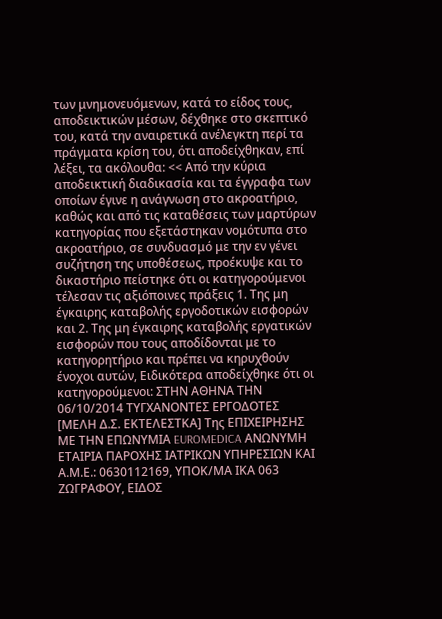των μνημονευόμενων, κατά το είδος τους, αποδεικτικών μέσων, δέχθηκε στο σκεπτικό του, κατά την αναιρετικά ανέλεγκτη περί τα πράγματα κρίση του, ότι αποδείχθηκαν, επί λέξει, τα ακόλουθα: << Από την κύρια αποδεικτική διαδικασία και τα έγγραφα των οποίων έγινε η ανάγνωση στο ακροατήριο, καθώς και από τις καταθέσεις των μαρτύρων κατηγορίας που εξετάστηκαν νομότυπα στο ακροατήριο, σε συνδυασμό με την εν γένει συζήτηση της υποθέσεως, προέκυψε και το δικαστήριο πείστηκε ότι οι κατηγορούμενοι τέλεσαν τις αξιόποινες πράξεις 1. Της μη έγκαιρης καταβολής εργοδοτικών εισφορών και 2. Της μη έγκαιρης καταβολής εργατικών εισφορών που τους αποδίδονται με το κατηγορητήριο και πρέπει να κηρυχθούν ένοχοι αυτών, Ειδικότερα αποδείχθηκε ότι οι κατηγορούμενοι: ΣΤΗΝ ΑΘΗΝΑ ΤΗΝ 06/10/2014 ΤΥΓΧΑΝΟΝΤΕΣ ΕΡΓΟΔΟΤΕΣ [ΜΕΛΗ Δ.Σ. ΕΚΤΕΛΕΣΤΚΑ] Της ΕΠΙΧΕΙΡΗΣΗΣ ΜΕ ΤΗΝ ΕΠΩΝΥΜΙΑ EUROMEDICA ΑΝΩΝΥΜΗ ΕΤΑΙΡΙΑ ΠΑΡΟΧΗΣ ΙΑΤΡΙΚΩΝ ΥΠΗΡΕΣΙΩΝ ΚΑΙ Α.Μ.Ε.: 0630112169, ΥΠΟΚ/ΜΑ ΙΚΑ 063 ΖΩΓΡΑΦΟΥ, ΕΙΔΟΣ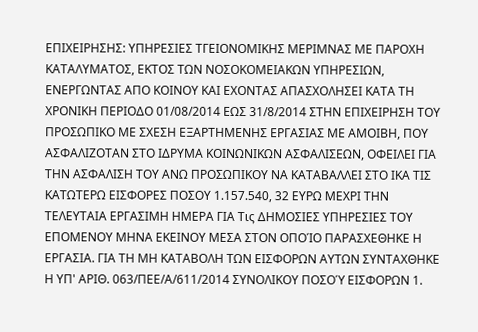ΕΠΙΧΕΙΡΗΣΗΣ: ΥΠΗΡΕΣΙΕΣ ΤΓΕΙΟΝΟΜΙΚΗΣ ΜΕΡΙΜΝΑΣ ΜΕ ΠΑΡΟΧΗ ΚΑΤΑΛΥΜΑΤΟΣ, ΕΚΤΟΣ ΤΩΝ ΝΟΣΟΚΟΜΕΙΑΚΩΝ ΥΠΗΡΕΣΙΩΝ, ΕΝΕΡΓΩΝΤΑΣ ΑΠΟ ΚΟΙΝΟΥ ΚΑΙ ΕΧΟΝΤΑΣ ΑΠΑΣΧΟΛΗΣΕΙ ΚΑΤΑ ΤΗ ΧΡΟΝΙΚΗ ΠΕΡΙΟΔΟ 01/08/2014 ΕΩΣ 31/8/2014 ΣΤΗΝ ΕΠΙΧΕΙΡΗΣΗ ΤΟΥ ΠΡΟΣΩΠΙΚΟ ΜΕ ΣΧΕΣΗ ΕΞΑΡΤΗΜΕΝΗΣ ΕΡΓΑΣΙΑΣ ΜΕ ΑΜΟΙΒΗ, ΠΟΥ ΑΣΦΑΛΙΖΟΤΑΝ ΣΤΟ ΙΔΡΥΜΑ ΚΟΙΝΩΝΙΚΩΝ ΑΣΦΑΛΙΣΕΩΝ, ΟΦΕΙΛΕΙ ΓΙΑ ΤΗΝ ΑΣΦΑΛΙΣΗ ΤΟΥ ΑΝΩ ΠΡΟΣΩΠΙΚΟΥ ΝΑ ΚΑΤΑΒΑΛΛΕΙ ΣΤΟ ΙΚΑ ΤΙΣ ΚΑΤΩΤΕΡΩ ΕΙΣΦΟΡΕΣ ΠΟΣΟΥ 1.157.540, 32 ΕΥΡΩ ΜΕΧΡΙ ΤΗΝ ΤΕΛΕΥΤΑΙΑ ΕΡΓΑΣΙΜΗ ΗΜΕΡΑ ΓΙΑ Τις ΔΗΜΟΣΙΕΣ ΥΠΗΡΕΣΙΕΣ ΤΟΥ ΕΠΟΜΕΝΟΥ ΜΗΝΑ ΕΚΕΙΝΟΥ ΜΕΣΑ ΣΤΟΝ ΟΠΟΊΟ ΠΑΡΑΣΧΕΘΗΚΕ Η ΕΡΓΑΣΙΑ. ΓΙΑ ΤΗ ΜΗ ΚΑΤΑΒΟΛΗ ΤΩΝ ΕΙΣΦΟΡΩΝ ΑΥΤΩΝ ΣΥΝΤΑΧΘΗΚΕ Η ΥΠ' ΑΡΙΘ. 063/ΠΕΕ/Α/611/2014 ΣΥΝΟΛΙΚΟΥ ΠΟΣΟΎ ΕΙΣΦΟΡΩΝ 1.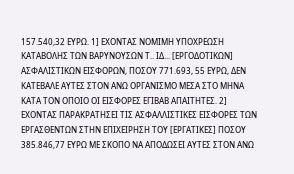157.540,32 ΕΥΡΩ. 1] ΕΧΟΝΤΑΣ ΝΟΜΙΜΗ ΥΠΟΧΡΕΩΣΗ ΚΑΤΑΒΟΛΗΣ ΤΩΝ ΒΑΡΥΝΟΥΣΩΝ Τ.. ΙΔ... [ΕΡΓΟΔΟΤΙΚΩΝ] ΑΣΦΑΛΙΣΤΙΚΩΝ ΕΙΣΦΟΡΩΝ, ΠΟΣΟΥ 771.693, 55 ΕΥΡΩ, ΔΕΝ ΚΑΤΕΒΑΛΕ ΑΥΤΕΣ ΣΤΟΝ ΑΝΩ ΟΡΓΑΝΙΣΜΟ ΜΕΣΑ ΣΤΟ ΜΗΝΑ ΚΑΤΑ ΤΟΝ ΟΠΟΙΟ ΟΙ ΕΙΣΦΟΡΕΣ ΕΓΙΒΑΒ ΑΠΑΙΤΗΤΕΣ. 2] ΕΧΟΝΤΑΣ ΠΑΡΑΚΡΑΤΗΣΕΙ ΤΙΣ ΑΣΦΑΛΛΙΣΤΙΚΕΣ ΕΙΣΦΟΡΕΣ ΤΩΝ ΕΡΓΑΣΘΕΝΤΩΝ ΣΤΗΝ ΕΠΙΧΕΙΡΗΣΗ ΤΟΥ [ΕΡΓΑΤΙΚΕΣ] ΠΟΣΟΥ 385.846,77 ΕΥΡΩ ΜΕ ΣΚΟΠΟ ΝΑ ΑΠΟΔΩΣΕΙ ΑΥΤΕΣ ΣΤΟΝ ΑΝΩ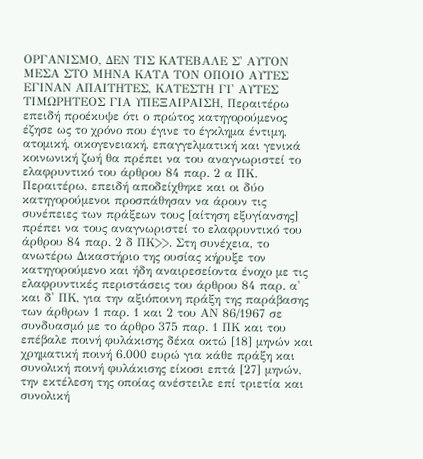ΟΡΓΑΝΙΣΜΟ, ΔΕΝ ΤΙΣ ΚΑΤΕΒΑΛΕ Σ' ΑΥΤΟΝ ΜΕΣΑ ΣΤΟ ΜΗΝΑ ΚΑΤΑ ΤΟΝ ΟΠΟΙΟ ΑΥΤΕΣ ΕΓΙΝΑΝ ΑΠΑΙΤΗΤΕΣ, ΚΑΤΕΣΤΗ ΓΙ' ΑΥΤΕΣ ΤΙΜΩΡΗΤΕΟΣ ΓΙΑ ΥΠΕΞΑΙΡΑΙΣΗ, Περαιτέρω επειδή προέκυψε ότι ο πρώτος κατηγορούμενος έζησε ως το χρόνο που έγινε το έγκλημα έντιμη, ατομική, οικογενειακή, επαγγελματική και γενικά κοινωνική ζωή θα πρέπει να του αναγνωριστεί το ελαφρυντικό του άρθρου 84 παρ. 2 α ΠΚ. Περαιτέρω, επειδή αποδείχθηκε και οι δύο κατηγορούμενοι προσπάθησαν να άρουν τις συνέπειες των πράξεων τους [αίτηση εξυγίανσης] πρέπει να τους αναγνωριστεί το ελαφρυντικό του άρθρου 84 παρ. 2 δ ΠΚ>>. Στη συνέχεια, το ανωτέρω Δικαστήριο της ουσίας κήρυξε τον κατηγορούμενο και ήδη αναιρεσείοντα ένοχο με τις ελαφρυντικές περιστάσεις του άρθρου 84 παρ. α' και δ' ΠΚ, για την αξιόποινη πράξη της παράβασης των άρθρων 1 παρ. 1 και 2 του ΑΝ 86/1967 σε συνδυασμό με το άρθρο 375 παρ. 1 ΠΚ και του επέβαλε ποινή φυλάκισης δέκα οκτώ [18] μηνών και χρηματική ποινή 6.000 ευρώ για κάθε πράξη και συνολική ποινή φυλάκισης είκοσι επτά [27] μηνών, την εκτέλεση της οποίας ανέστειλε επί τριετία και συνολική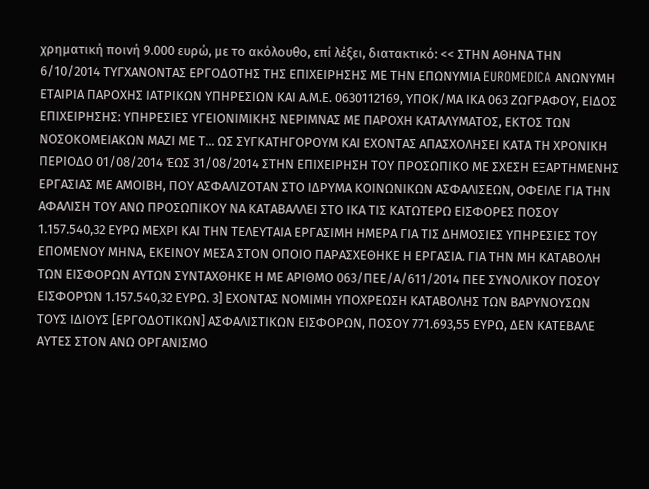χρηματική ποινή 9.000 ευρώ, με το ακόλουθο, επί λέξει, διατακτικό: << ΣΤΗΝ ΑΘΗΝΑ ΤΗΝ 6/10/2014 ΤΥΓΧΑΝΟΝΤΑΣ ΕΡΓΟΔΟΤΗΣ ΤΗΣ ΕΠΙΧΕΙΡΗΣΗΣ ΜΕ ΤΗΝ ΕΠΩΝΥΜΙΑ EUROMEDICA ΑΝΩΝΥΜΗ ΕΤΑΙΡΙΑ ΠΑΡΟΧΗΣ ΙΑΤΡΙΚΩΝ ΥΠΗΡΕΣΙΩΝ ΚΑΙ Α.Μ.Ε. 0630112169, ΥΠΟΚ/ΜΑ ΙΚΑ 063 ΖΩΓΡΑΦΟΥ, ΕΙΔΟΣ ΕΠΙΧΕΙΡΗΣΗΣ: ΥΠΗΡΕΣΙΕΣ ΥΓΕΙΟΝΙΜΙΚΗΣ ΝΕΡΙΜΝΑΣ ΜΕ ΠΑΡΟΧΗ ΚΑΤΑΛΥΜΑΤΟΣ, ΕΚΤΟΣ ΤΩΝ ΝΟΣΟΚΟΜΕΙΑΚΩΝ ΜΑΖΙ ΜΕ Τ... ΩΣ ΣΥΓΚΑΤΗΓΟΡΟΥΜ ΚΑΙ ΕΧΟΝΤΑΣ ΑΠΑΣΧΟΛΗΣΕΙ ΚΑΤΑ ΤΗ ΧΡΟΝΙΚΗ ΠΕΡΙΟΔΟ 01/08/2014 ΈΩΣ 31/08/2014 ΣΤΗΝ ΕΠΙΧΕΙΡΗΣΗ ΤΟΥ ΠΡΟΣΩΠΙΚΟ ΜΕ ΣΧΕΣΗ ΕΞΑΡΤΗΜΕΝΗΣ ΕΡΓΑΣΙΑΣ ΜΕ ΑΜΟΙΒΗ, ΠΟΥ ΑΣΦΑΛΙΖΟΤΑΝ ΣΤΟ ΙΔΡΥΜΑ ΚΟΙΝΩΝΙΚΩΝ ΑΣΦΑΛΙΣΕΩΝ, ΟΦΕΙΛΕ ΓΙΑ ΤΗΝ ΑΦΑΛΙΣΗ ΤΟΥ ΑΝΩ ΠΡΟΣΩΠΙΚΟΥ ΝΑ ΚΑΤΑΒΑΛΛΕΙ ΣΤΟ ΙΚΑ ΤΙΣ ΚΑΤΩΤΕΡΩ ΕΙΣΦΟΡΕΣ ΠΟΣΟΥ 1.157.540,32 ΕΥΡΩ ΜΕΧΡΙ ΚΑΙ ΤΗΝ ΤΕΛΕΥΤΑΙΑ ΕΡΓΑΣΙΜΗ ΗΜΕΡΑ ΓΙΑ ΤΙΣ ΔΗΜΟΣΙΕΣ ΥΠΗΡΕΣΙΕΣ ΤΟΥ ΕΠΟΜΕΝΟΥ ΜΗΝΑ, ΕΚΕΙΝΟΥ ΜΕΣΑ ΣΤΟΝ ΟΠΟΙΟ ΠΑΡΑΣΧΕΘΗΚΕ Η ΕΡΓΑΣΙΑ. ΓΙΑ ΤΗΝ ΜΗ ΚΑΤΑΒΟΛΗ ΤΩΝ ΕΙΣΦΟΡΩΝ ΑΥΤΩΝ ΣΥΝΤΑΧΘΗΚΕ Η ΜΕ ΑΡΙΘΜΟ 063/ΠΕΕ/Α/611/2014 ΠΕΕ ΣΥΝΟΛΙΚΟΥ ΠΟΣΟΥ ΕΙΣΦΟΡΏΝ 1.157.540,32 ΕΥΡΩ. 3] ΕΧΟΝΤΑΣ ΝΟΜΙΜΗ ΥΠΟΧΡΕΩΣΗ ΚΑΤΑΒΟΛΗΣ ΤΩΝ ΒΑΡΥΝΟΥΣΩΝ ΤΟΥΣ ΙΔΙΟΥΣ [ΕΡΓΟΔΟΤΙΚΩΝ] ΑΣΦΑΛΙΣΤΙΚΩΝ ΕΙΣΦΟΡΩΝ, ΠΟΣΟΥ 771.693,55 ΕΥΡΩ, ΔΕΝ ΚΑΤΕΒΑΛΕ ΑΥΤΕΣ ΣΤΟΝ ΑΝΩ ΟΡΓΑΝΙΣΜΟ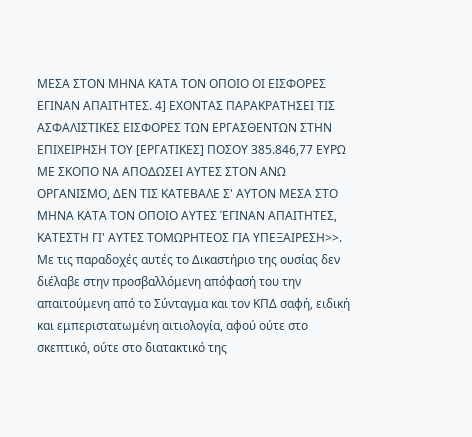ΜΕΣΑ ΣΤΟΝ ΜΗΝΑ ΚΑΤΑ ΤΟΝ ΟΠΟΙΟ ΟΙ ΕΙΣΦΟΡΕΣ ΕΓΙΝΑΝ ΑΠΑΙΤΗΤΕΣ. 4] ΕΧΟΝΤΑΣ ΠΑΡΑΚΡΑΤΗΣΕΙ ΤΙΣ ΑΣΦΑΛΙΣΤΙΚΕΣ ΕΙΣΦΟΡΕΣ ΤΩΝ ΕΡΓΑΣΘΕΝΤΩΝ ΣΤΗΝ ΕΠΙΧΕΙΡΗΣΗ ΤΟΥ [ΕΡΓΑΤΙΚΕΣ] ΠΟΣΟΥ 385.846,77 ΕΥΡΩ ΜΕ ΣΚΟΠΟ ΝΑ ΑΠΟΔΩΣΕΙ ΑΥΤΕΣ ΣΤΟΝ ΑΝΩ ΟΡΓΑΝΙΣΜΟ, ΔΕΝ ΤΙΣ ΚΑΤΕΒΑΛΕ Σ' ΑΥΤΟΝ ΜΕΣΑ ΣΤΟ ΜΗΝΑ ΚΑΤΑ ΤΟΝ ΟΠΟΙΟ ΑΥΤΕΣ ΈΓΙΝΑΝ ΑΠΑΙΤΗΤΕΣ, ΚΑΤΕΣΤΗ ΓΙ' ΑΥΤΕΣ ΤΟΜΩΡΗΤΕΟΣ ΓΙΑ ΥΠΕΞΑΙΡΕΣΗ>>. Με τις παραδοχές αυτές το Δικαστήριο της ουσίας δεν διέλαβε στην προσβαλλόμενη απόφασή του την απαιτούμενη από το Σύνταγμα και τον ΚΠΔ σαφή, ειδική και εμπεριστατωμένη αιτιολογία, αφού ούτε στο σκεπτικό, ούτε στο διατακτικό της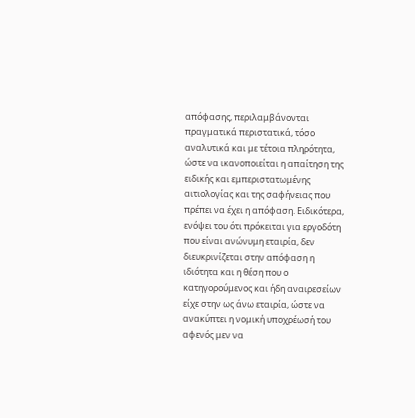απόφασης, περιλαμβάνονται πραγματικά περιστατικά, τόσο αναλυτικά και με τέτοια πληρότητα, ώστε να ικανοποιείται η απαίτηση της ειδικής και εμπεριστατωμένης αιτιολογίας και της σαφήνειας που πρέπει να έχει η απόφαση. Ειδικότερα, ενόψει του ότι πρόκειται για εργοδότη που είναι ανώνυμη εταιρία, δεν διευκρινίζεται στην απόφαση η ιδιότητα και η θέση που ο κατηγορούμενος και ήδη αναιρεσείων είχε στην ως άνω εταιρία, ώστε να ανακύπτει η νομική υποχρέωσή του αφενός μεν να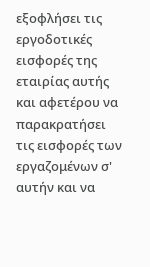εξοφλήσει τις εργοδοτικές εισφορές της εταιρίας αυτής και αφετέρου να παρακρατήσει τις εισφορές των εργαζομένων σ' αυτήν και να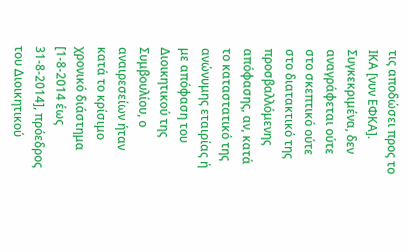τις αποδώσει προς το ΙΚΑ [νυν ΕΦΚΑ]. Συγκεκριμένα, δεν αναγράφεται ούτε στο σκεπτικό ούτε στο διατακτικό της προσβαλλόμενης απόφασης, αν, κατά το καταστατικό της ανώνυμης εταιρίας ή με απόφαση του Διοικητικού της Συμβουλίου, ο αναιρεσείων ήταν κατά το κρίσιμο χρονικό διάστημα [1-8-2014 έως 31-8-2014], πρόεδρος του Διοικητικού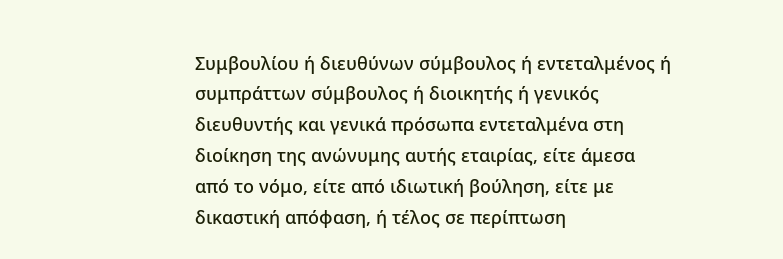Συμβουλίου ή διευθύνων σύμβουλος ή εντεταλμένος ή συμπράττων σύμβουλος ή διοικητής ή γενικός διευθυντής και γενικά πρόσωπα εντεταλμένα στη διοίκηση της ανώνυμης αυτής εταιρίας, είτε άμεσα από το νόμο, είτε από ιδιωτική βούληση, είτε με δικαστική απόφαση, ή τέλος σε περίπτωση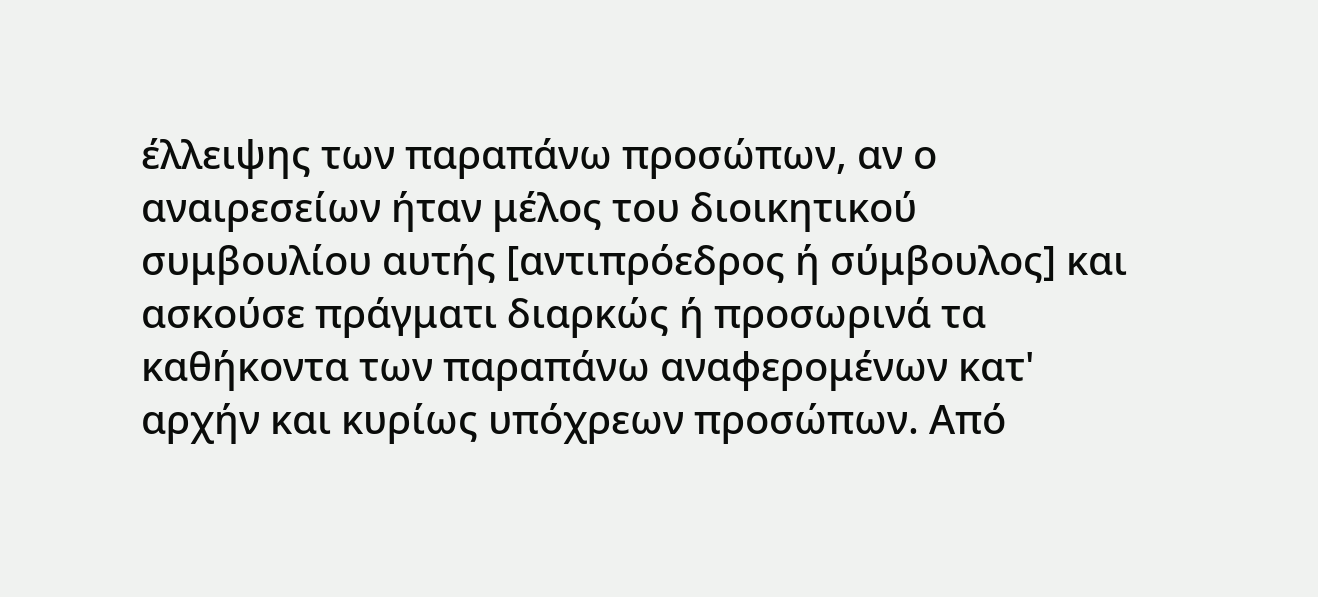έλλειψης των παραπάνω προσώπων, αν ο αναιρεσείων ήταν μέλος του διοικητικού συμβουλίου αυτής [αντιπρόεδρος ή σύμβουλος] και ασκούσε πράγματι διαρκώς ή προσωρινά τα καθήκοντα των παραπάνω αναφερομένων κατ' αρχήν και κυρίως υπόχρεων προσώπων. Από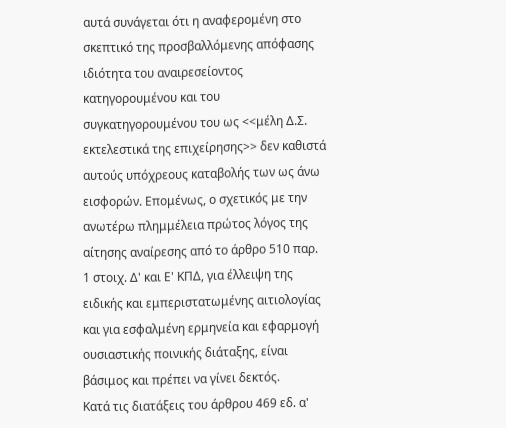αυτά συνάγεται ότι η αναφερομένη στο σκεπτικό της προσβαλλόμενης απόφασης ιδιότητα του αναιρεσείοντος κατηγορουμένου και του συγκατηγορουμένου του ως <<μέλη Δ.Σ. εκτελεστικά της επιχείρησης>> δεν καθιστά αυτούς υπόχρεους καταβολής των ως άνω εισφορών. Επομένως, ο σχετικός με την ανωτέρω πλημμέλεια πρώτος λόγος της αίτησης αναίρεσης από το άρθρο 510 παρ. 1 στοιχ. Δ' και Ε' ΚΠΔ, για έλλειψη της ειδικής και εμπεριστατωμένης αιτιολογίας και για εσφαλμένη ερμηνεία και εφαρμογή ουσιαστικής ποινικής διάταξης, είναι βάσιμος και πρέπει να γίνει δεκτός.
Κατά τις διατάξεις του άρθρου 469 εδ. α'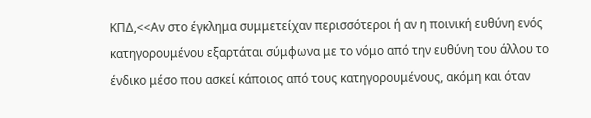ΚΠΔ,<<Αν στο έγκλημα συμμετείχαν περισσότεροι ή αν η ποινική ευθύνη ενός κατηγορουμένου εξαρτάται σύμφωνα με το νόμο από την ευθύνη του άλλου το ένδικο μέσο που ασκεί κάποιος από τους κατηγορουμένους, ακόμη και όταν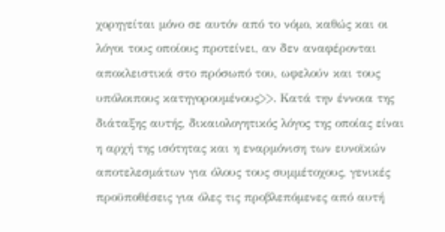χορηγείται μόνο σε αυτόν από το νόμο, καθώς και οι λόγοι τους οποίους προτείνει, αν δεν αναφέρονται αποκλειστικά στο πρόσωπό του, ωφελούν και τους υπόλοιπους κατηγορουμένους>>. Κατά την έννοια της διάταξης αυτής, δικαιολογητικός λόγος της οποίας είναι η αρχή της ισότητας και η εναρμόνιση των ευνοϊκών αποτελεσμάτων για όλους τους συμμέτοχους, γενικές προϋποθέσεις για όλες τις προβλεπόμενες από αυτή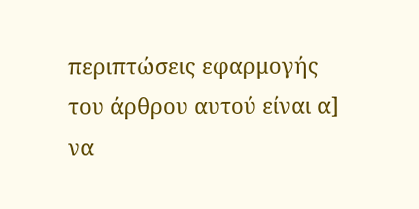περιπτώσεις εφαρμογής του άρθρου αυτού είναι α] να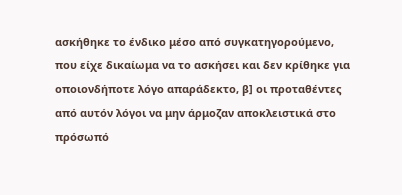ασκήθηκε το ένδικο μέσο από συγκατηγορούμενο, που είχε δικαίωμα να το ασκήσει και δεν κρίθηκε για οποιονδήποτε λόγο απαράδεκτο, β] οι προταθέντες από αυτόν λόγοι να μην άρμοζαν αποκλειστικά στο πρόσωπό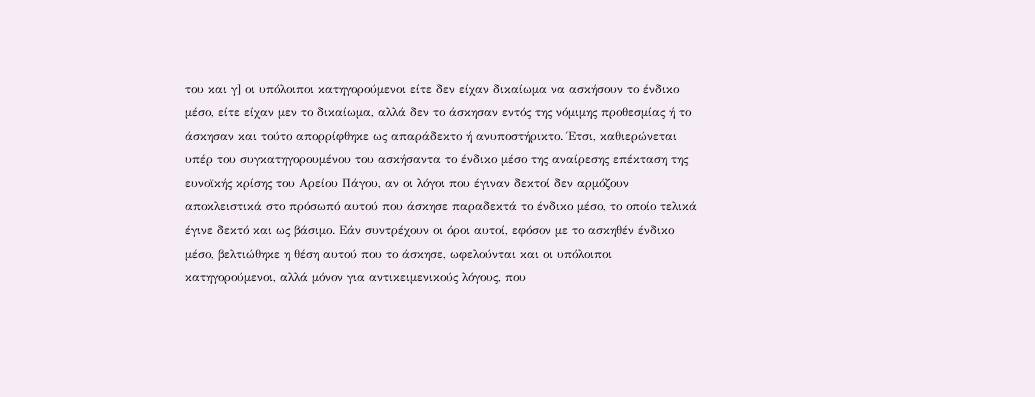του και γ] οι υπόλοιποι κατηγορούμενοι είτε δεν είχαν δικαίωμα να ασκήσουν το ένδικο μέσο, είτε είχαν μεν το δικαίωμα, αλλά δεν το άσκησαν εντός της νόμιμης προθεσμίας ή το άσκησαν και τούτο απορρίφθηκε ως απαράδεκτο ή ανυποστήρικτο. Έτσι, καθιερώνεται υπέρ του συγκατηγορουμένου του ασκήσαντα το ένδικο μέσο της αναίρεσης επέκταση της ευνοϊκής κρίσης του Αρείου Πάγου, αν οι λόγοι που έγιναν δεκτοί δεν αρμόζουν αποκλειστικά στο πρόσωπό αυτού που άσκησε παραδεκτά το ένδικο μέσο, το οποίο τελικά έγινε δεκτό και ως βάσιμο. Εάν συντρέχουν οι όροι αυτοί, εφόσον με το ασκηθέν ένδικο μέσο, βελτιώθηκε η θέση αυτού που το άσκησε, ωφελούνται και οι υπόλοιποι κατηγορούμενοι, αλλά μόνον για αντικειμενικούς λόγους, που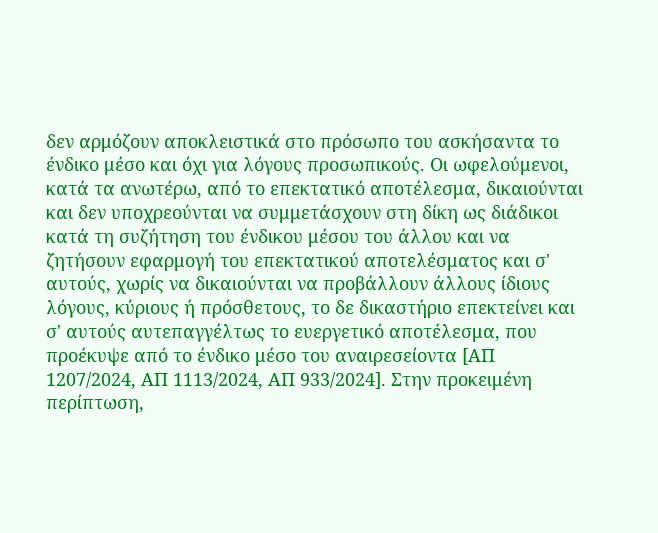δεν αρμόζουν αποκλειστικά στο πρόσωπο του ασκήσαντα το ένδικο μέσο και όχι για λόγους προσωπικούς. Οι ωφελούμενοι, κατά τα ανωτέρω, από το επεκτατικό αποτέλεσμα, δικαιούνται και δεν υποχρεούνται να συμμετάσχουν στη δίκη ως διάδικοι κατά τη συζήτηση του ένδικου μέσου του άλλου και να ζητήσουν εφαρμογή του επεκτατικού αποτελέσματος και σ' αυτούς, χωρίς να δικαιούνται να προβάλλουν άλλους ίδιους λόγους, κύριους ή πρόσθετους, το δε δικαστήριο επεκτείνει και σ' αυτούς αυτεπαγγέλτως το ευεργετικό αποτέλεσμα, που προέκυψε από το ένδικο μέσο του αναιρεσείοντα [ΑΠ 1207/2024, ΑΠ 1113/2024, ΑΠ 933/2024]. Στην προκειμένη περίπτωση,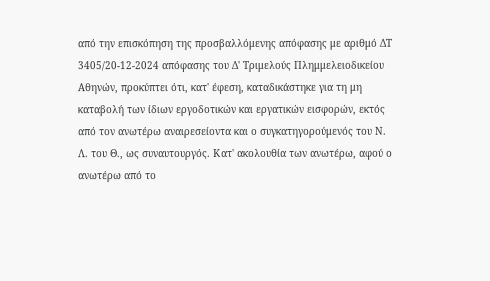από την επισκόπηση της προσβαλλόμενης απόφασης με αριθμό ΔΤ 3405/20-12-2024 απόφασης του Δ' Τριμελούς Πλημμελειοδικείου Αθηνών, προκύπτει ότι, κατ' έφεση, καταδικάστηκε για τη μη καταβολή των ίδιων εργοδοτικών και εργατικών εισφορών, εκτός από τον ανωτέρω αναιρεσείοντα και ο συγκατηγορούμενός του Ν. Λ. του Θ., ως συναυτουργός. Κατ' ακολουθία των ανωτέρω, αφού ο ανωτέρω από το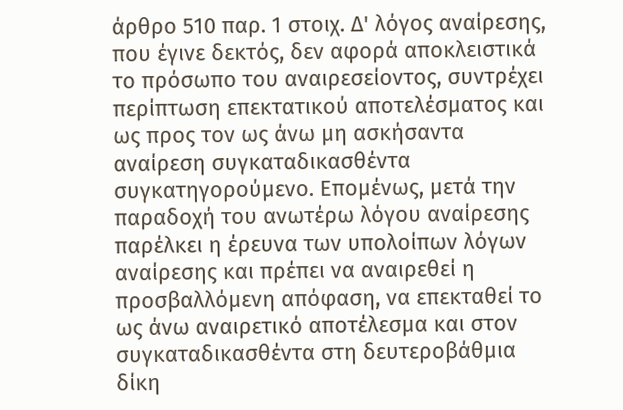άρθρο 510 παρ. 1 στοιχ. Δ' λόγος αναίρεσης, που έγινε δεκτός, δεν αφορά αποκλειστικά το πρόσωπο του αναιρεσείοντος, συντρέχει περίπτωση επεκτατικού αποτελέσματος και ως προς τον ως άνω μη ασκήσαντα αναίρεση συγκαταδικασθέντα συγκατηγορούμενο. Επομένως, μετά την παραδοχή του ανωτέρω λόγου αναίρεσης παρέλκει η έρευνα των υπολοίπων λόγων αναίρεσης και πρέπει να αναιρεθεί η προσβαλλόμενη απόφαση, να επεκταθεί το ως άνω αναιρετικό αποτέλεσμα και στον συγκαταδικασθέντα στη δευτεροβάθμια δίκη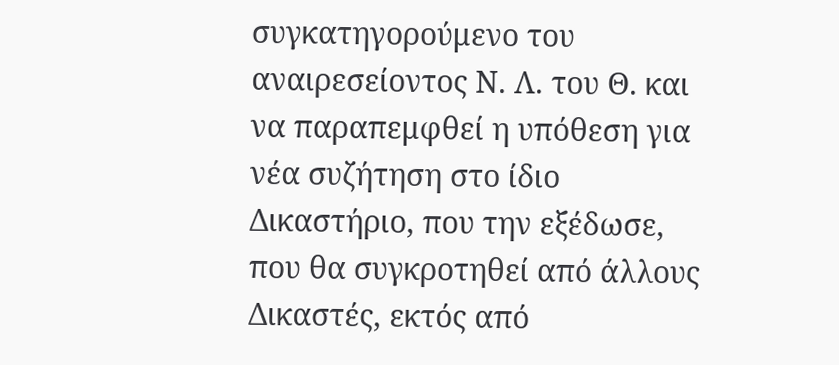συγκατηγορούμενο του αναιρεσείοντος Ν. Λ. του Θ. και να παραπεμφθεί η υπόθεση για νέα συζήτηση στο ίδιο Δικαστήριο, που την εξέδωσε, που θα συγκροτηθεί από άλλους Δικαστές, εκτός από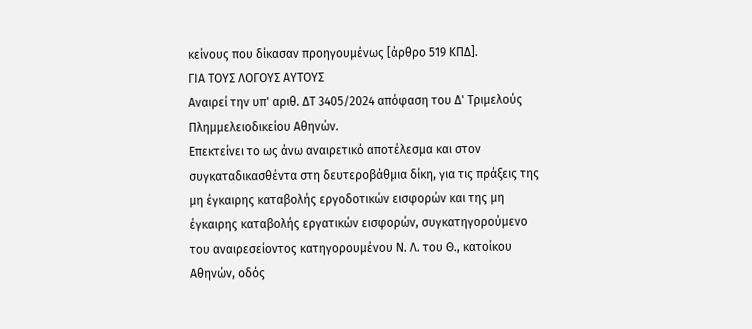κείνους που δίκασαν προηγουμένως [άρθρο 519 ΚΠΔ].
ΓΙΑ ΤΟΥΣ ΛΟΓΟΥΣ ΑΥΤΟΥΣ
Αναιρεί την υπ' αριθ. ΔΤ 3405/2024 απόφαση του Δ' Τριμελούς Πλημμελειοδικείου Αθηνών.
Επεκτείνει το ως άνω αναιρετικό αποτέλεσμα και στον συγκαταδικασθέντα στη δευτεροβάθμια δίκη, για τις πράξεις της μη έγκαιρης καταβολής εργοδοτικών εισφορών και της μη έγκαιρης καταβολής εργατικών εισφορών, συγκατηγορούμενο του αναιρεσείοντος κατηγορουμένου Ν. Λ. του Θ., κατοίκου Αθηνών, οδός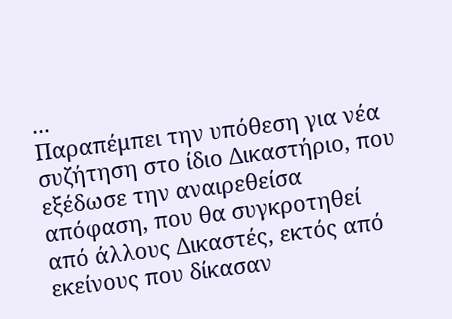...
Παραπέμπει την υπόθεση για νέα συζήτηση στο ίδιο Δικαστήριο, που εξέδωσε την αναιρεθείσα απόφαση, που θα συγκροτηθεί από άλλους Δικαστές, εκτός από εκείνους που δίκασαν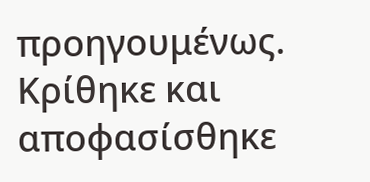προηγουμένως.
Κρίθηκε και αποφασίσθηκε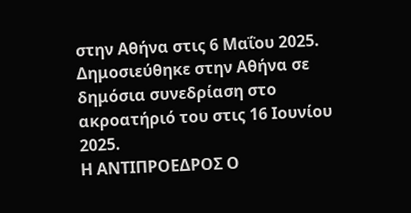στην Αθήνα στις 6 Μαΐου 2025.
Δημοσιεύθηκε στην Αθήνα σε δημόσια συνεδρίαση στο ακροατήριό του στις 16 Ιουνίου 2025.
Η ΑΝΤΙΠΡΟΕΔΡΟΣ Ο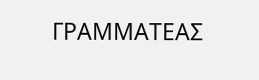ΓΡΑΜΜΑΤΕΑΣ